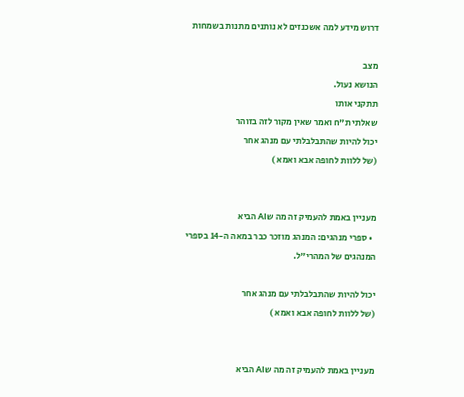דרוש מידע למה אשכנזים לא נותנים מתנות בשמחות

מצב
הנושא נעול.
תתקני אותו
שאלתי ת"ח ואמר שאין מקור לזה בזוהר
יכול להיות שהתבלבלתי עם מנהג אחר
(של ללוות לחופה אבא ואמא )


מעניין באמת להעמיק זה מה שAI הביא
  • ספרי מנהגים: המנהג מוזכר כבר במאה ה-14 בספרי המנהגים של המהרי"ל.

יכול להיות שהתבלבלתי עם מנהג אחר
(של ללוות לחופה אבא ואמא )


מעניין באמת להעמיק זה מה שAI הביא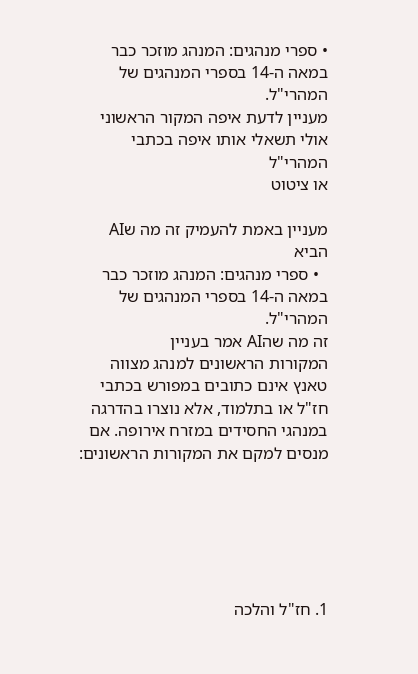• ספרי מנהגים: המנהג מוזכר כבר במאה ה-14 בספרי המנהגים של המהרי"ל.
מעניין לדעת איפה המקור הראשוני
אולי תשאלי אותו איפה בכתבי המהרי"ל
או ציטוט

מעניין באמת להעמיק זה מה שAI הביא
  • ספרי מנהגים: המנהג מוזכר כבר במאה ה-14 בספרי המנהגים של המהרי"ל.
זה מה שהAI אמר בעניין
המקורות הראשונים למנהג מצווה טאנץ אינם כתובים במפורש בכתבי חז"ל או בתלמוד, אלא נוצרו בהדרגה במנהגי החסידים במזרח אירופה. אם מנסים למקם את המקורות הראשונים:






1. חז"ל והלכה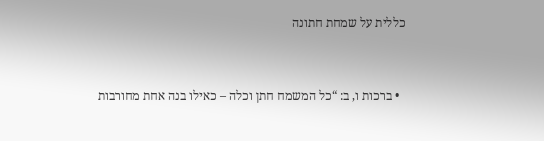כללית על שמחת חתונה


  • ברכות ו, ב: “כל המשמח חתן וכלה – כאילו בנה אחת מחורבות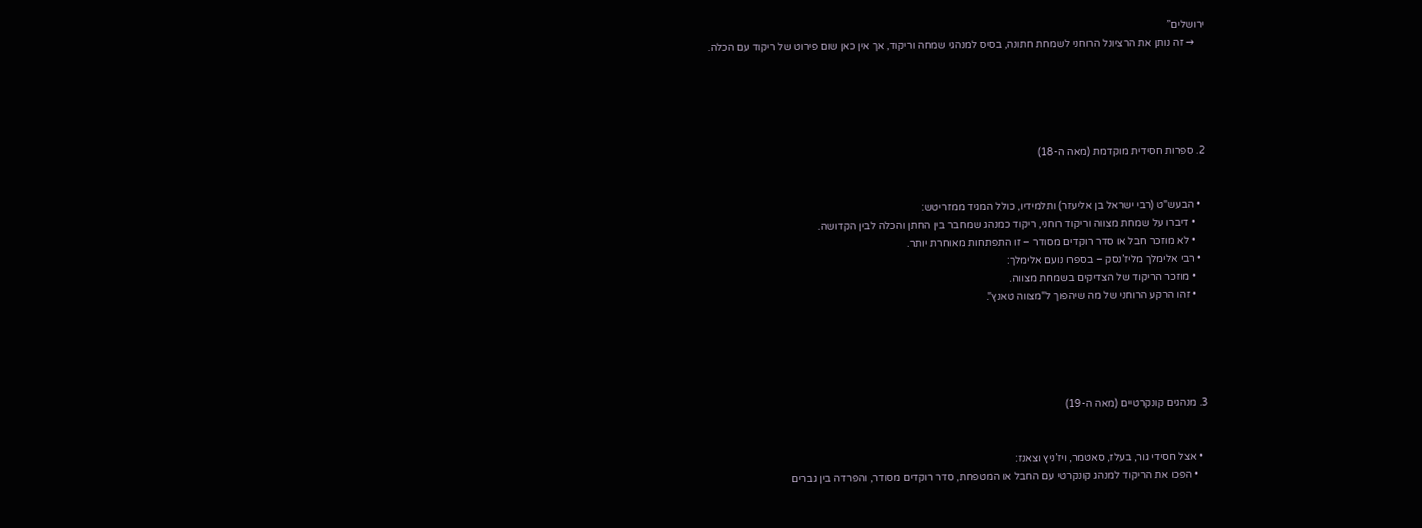ירושלים”
    → זה נותן את הרציונל הרוחני לשמחת חתונה, בסיס למנהגי שמחה וריקוד, אך אין כאן שום פירוט של ריקוד עם הכלה.





2. ספרות חסידית מוקדמת (מאה ה-18)


  • הבעש"ט (רבי ישראל בן אליעזר) ותלמידיו, כולל המגיד ממזריטש:
    • דיברו על שמחת מצווה וריקוד רוחני, ריקוד כמנהג שמחבר בין החתן והכלה לבין הקדושה.
    • לא מוזכר חבל או סדר רוקדים מסודר – זו התפתחות מאוחרת יותר.
  • רבי אלימלך מליז’נסק – בספרו נועם אלימלך:
    • מוזכר הריקוד של הצדיקים בשמחת מצווה.
    • זהו הרקע הרוחני של מה שיהפוך ל"מצווה טאנץ".





3. מנהגים קונקרטיים (מאה ה-19)


  • אצל חסידי גור, בעלז, סאטמר, ויז’ניץ וצאנז:
    • הפכו את הריקוד למנהג קונקרטי עם החבל או המטפחת, סדר רוקדים מסודר, והפרדה בין גברים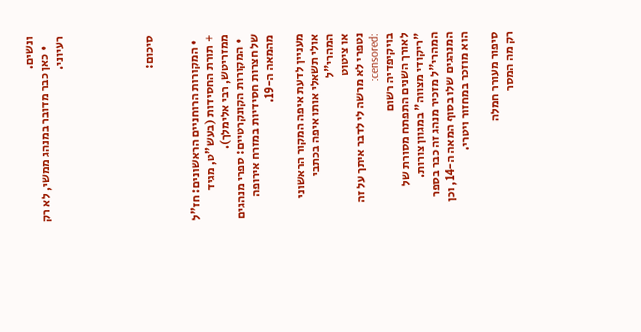ונשים.
    • כאן כבר מדובר במנהג ממשי, לא רק רעיוני.





סיכום:


  • המקורות הרוחניים הראשונים: חז"ל + תורת החסידות (בעש"ט, מגיד ממזריטש, רבי אלימלך).
  • המקורות הקונקרטיים: ספרי מנהגים של חצרות חסידיות במזרח אירופה מהמאה ה-19.

מעניין לדעת איפה המקור הראשוני
אולי תשאלי אותו איפה בכתבי המהרי"ל
או ציטוט
נטפרי לא מרשה לי לדבר איתך על זה :censored:
בויקיפדיה רשום
לאורך השנים התפתח מסורת של "ריקודי מצווה" במגוון צורות. המהרי"ל מזכיר מנהג זה כבר בספר המנהגים שלו בסוף המאה ה-14, וכן הוא מוזכר במחזור ויטרי.

סיפור מעורר חמלה
רק מה המסר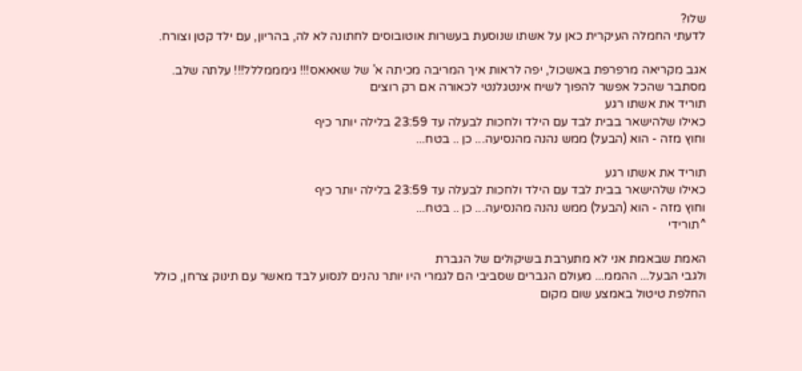שלו?
לדעתי החמלה העיקרית כאן על אשתו שנוסעת בעשרות אוטובוסים לחתונה לא לה, בהריון, עם ילד קטן וצורח.

אגב מקריאה מרפרפת באשכול, יפה לראות איך המריבה מכיתה א' של שאאאס!!! גימממללל!!! עלתה שלב.
מסתבר שהכל אפשר להפוך לשיח אינטגלנטי לכאורה אם רק רוצים
תוריד את אשתו רגע
כאילו שלהישאר בבית לבד עם הילד ולחכות לבעלה עד 23:59 בלילה יותר כיף
וחוץ מזה - הוא (הבעל) ממש נהנה מהנסיעה... כן .. בטח...

תוריד את אשתו רגע
כאילו שלהישאר בבית לבד עם הילד ולחכות לבעלה עד 23:59 בלילה יותר כיף
וחוץ מזה - הוא (הבעל) ממש נהנה מהנסיעה... כן .. בטח...
^תורידי

האמת שבאמת אני לא מתערבת בשיקולים של הגברת
ולגבי הבעל... ההממ... מעולם הגברים שסביבי הם לגמרי היו יותר נהנים לנסוע לבד מאשר עם תינוק צרחן, כולל החלפת טיטול באמצע שום מקום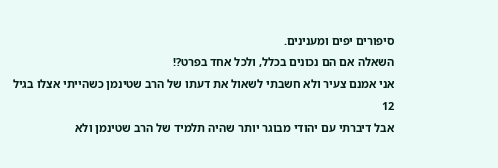סיפורים יפים ומענינים.
השאלה אם הם נכונים בכלל, ולכל אחד בפרט?!
אני אמנם צעיר ולא חשבתי לשאול את דעתו של הרב שטינמן כשהייתי אצלו בגיל 12
אבל דיברתי עם יהודי מבוגר יותר שהיה תלמיד של הרב שטינמן ולא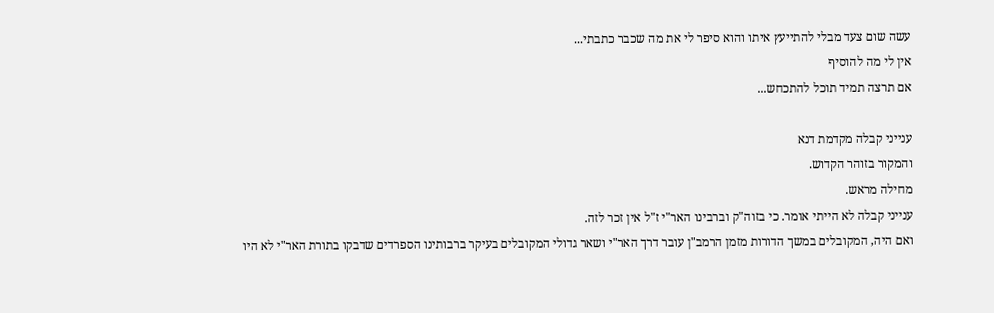עשה שום צעד מבלי להתייעץ איתו והוא סיפר לי את מה שכבר כתבתי...
אין לי מה להוסיף
אם תרצה תמיד תוכל להתכחש...

ענייני קבלה מקדמת דנא
והמקור בזוהר הקדוש.
מחילה מראש.
ענייני קבלה לא הייתי אומר. כי בזוה"ק וברבינו האר"י ז"ל אין זכר לזה.
ואם היה, המקובלים במשך הדורות מזמן הרמב"ן עובר דרך האר"י ושאר גדולי המקובלים בעיקר ברבותינו הספרדים שדבקו בתורת האר"י לא היו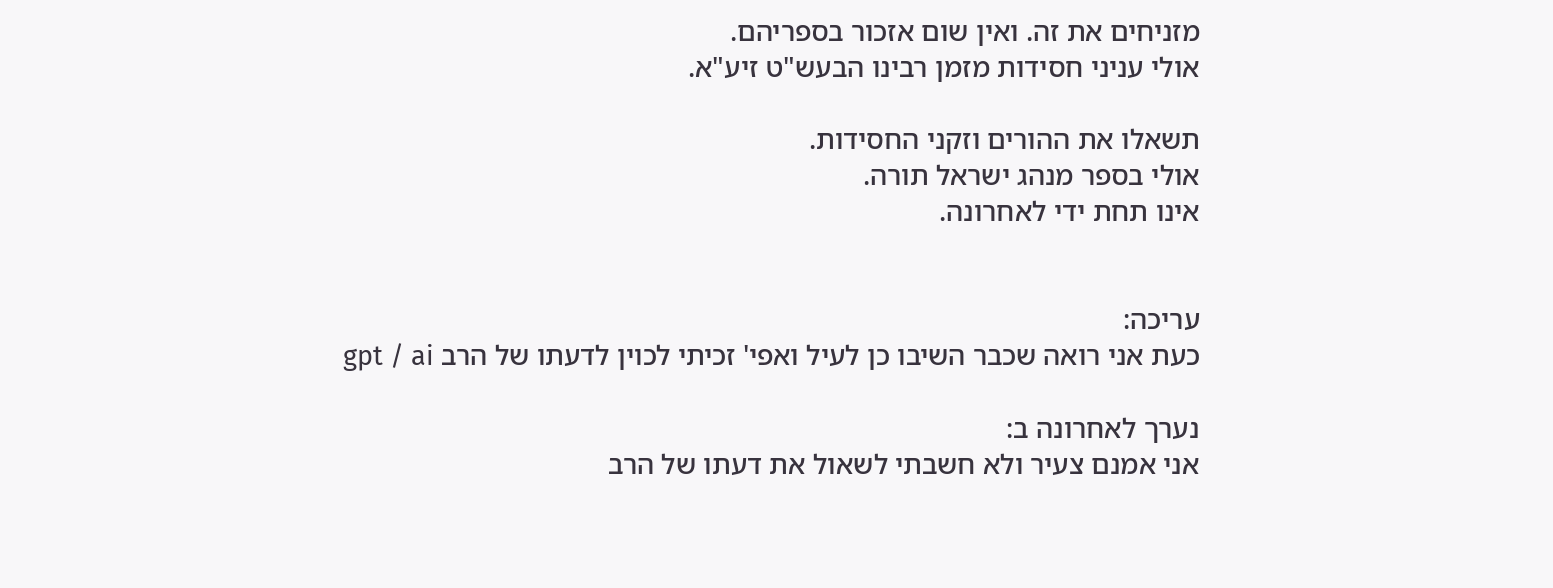מזניחים את זה. ואין שום אזכור בספריהם.
אולי עניני חסידות מזמן רבינו הבעש"ט זיע"א.

תשאלו את ההורים וזקני החסידות.
אולי בספר מנהג ישראל תורה.
אינו תחת ידי לאחרונה.


עריכה:
כעת אני רואה שכבר השיבו כן לעיל ואפי' זכיתי לכוין לדעתו של הרב gpt / ai

נערך לאחרונה ב:
אני אמנם צעיר ולא חשבתי לשאול את דעתו של הרב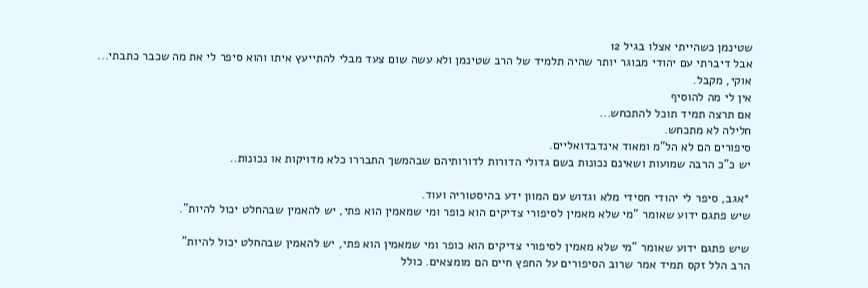שטינמן כשהייתי אצלו בגיל 12
אבל דיברתי עם יהודי מבוגר יותר שהיה תלמיד של הרב שטינמן ולא עשה שום צעד מבלי להתייעץ איתו והוא סיפר לי את מה שכבר כתבתי...
אוקי, מקבל.
אין לי מה להוסיף
אם תרצה תמיד תוכל להתכחש...
חלילה לא מתכחש.
סיפורים הם לא הל"מ ומאוד אינדבדואליים.
יש כ"כ הרבה שמועות ושאינם נכונות בשם גדולי הדורות לדורותיהם שבהמשך התבררו כלא מדויקות או נכונות..

*אגב, סיפר לי יהודי חסידי מלא וגדוש עם המוון ידע בהיסטוריה ועוד.
שיש פתגם ידוע שאומר "מי שלא מאמין לסיפורי צדיקים הוא כופר ומי שמאמין הוא פתי, יש להאמין שבהחלט יכול להיות".

שיש פתגם ידוע שאומר "מי שלא מאמין לסיפורי צדיקים הוא כופר ומי שמאמין הוא פתי, יש להאמין שבהחלט יכול להיות"
הרב הלל זקס תמיד אמר שרוב הסיפורים על החפץ חיים הם מומצאים. כולל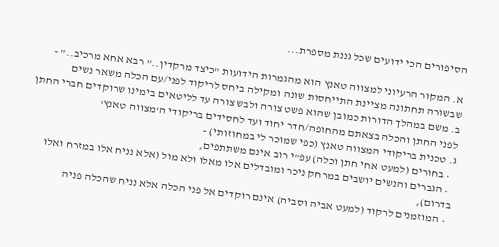הסיפורים הכי ידועים שכל גננת מספרת...

א. המקור הרעיוני למצווה טאנץ הוא מהגמרות הידועות "כיצד מרקדין.." רבא אחא מרכיב.." - שבשורה תחתונה מציינת התייחסות שונה ומקילה ביחס לריקוד לפני/עם הכלה משאר נשים
ב. משם במהלך הדורות כמובן שהוא פשט צורה ולבש צורה עד לליטאים בימינו שרוקדים חברי החתן לפני החתן והכלה בצאתם מהחופה/חדר יחוד ועד לחסידים בריקודי ה'מצווה טאנץ'
ג. טכנית בריקודי המצווה טאנץ (כפי שמוכר לי במחוזותי) -
  • בחורים (למעט אחי חתן וכלה) עפ"י רוב אינם משתתפים,
  • הגברים והנשים יושבים במרחק ניכר ומובדלים אלו מאלו ולא מול (אלא נניח אלו במזרח ואלו בדרום),
  • המוזמנים לרקוד (למעט אביה וסביה) אינם רוקדים אל פני הכלה אלא נניח שהכלה פניה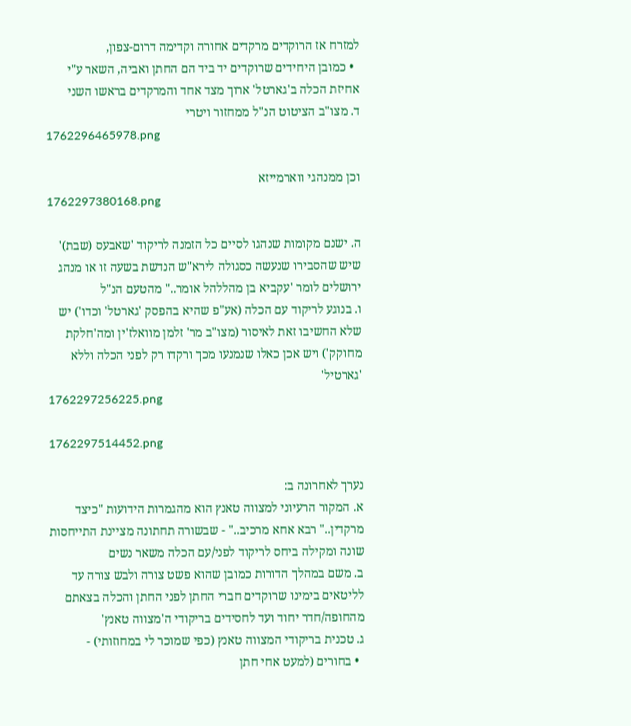למזרח אז הרוקדים מרקדים אחורה וקדימה דרום-צפון,
  • כמובן היחידים שרוקדים יד ביד הם החתן ואביה, השאר ע"י אחיזת הכלה ב'גארטל' ארוך מצד אחד והמרקדים בראשו השני
ד. מצו"ב הציטוט הנ"ל ממחזור ויטרי
1762296465978.png

וכן ממנהגי ווארמייזא
1762297380168.png

ה. ישנם מקומות שנהגו לסיים כל הזמנה לריקוד 'שאבעס (שבת)' שיש שהסבירו שנעשה כסגולה לירא"ש הנדשת בשעה זו או מנהג ירושלים לומר 'עקביא בן מהללהל אומר.." מהטעם הנ"ל
ו. בנוגע לריקוד עם הכלה (אע"פ שהיא בהפסק 'גארטל' וכדו') יש שלא החשיבו זאת לאיסור (מצו"ב מר' זלמן מוואלז'ין ומה'חלקת מחוקק') ויש אכן כאלו שנמנעו מכך ורקדו רק לפני הכלה וללא 'גארטיל'
1762297256225.png

1762297514452.png

נערך לאחרונה ב:
א. המקור הרעיוני למצווה טאנץ הוא מהגמרות הידועות "כיצד מרקדין.." רבא אחא מרכיב.." - שבשורה תחתונה מציינת התייחסות שונה ומקילה ביחס לריקוד לפני/עם הכלה משאר נשים
ב. משם במהלך הדורות כמובן שהוא פשט צורה ולבש צורה עד לליטאים בימינו שרוקדים חברי החתן לפני החתן והכלה בצאתם מהחופה/חדר יחוד ועד לחסידים בריקודי ה'מצווה טאנץ'
ג. טכנית בריקודי המצווה טאנץ (כפי שמוכר לי במחוזותי) -
  • בחורים (למעט אחי חתן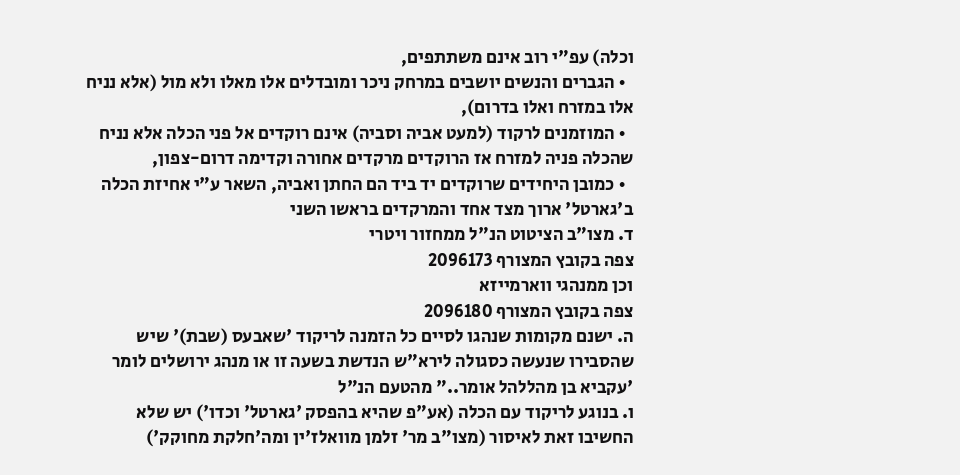וכלה) עפ"י רוב אינם משתתפים,
  • הגברים והנשים יושבים במרחק ניכר ומובדלים אלו מאלו ולא מול (אלא נניח אלו במזרח ואלו בדרום),
  • המוזמנים לרקוד (למעט אביה וסביה) אינם רוקדים אל פני הכלה אלא נניח שהכלה פניה למזרח אז הרוקדים מרקדים אחורה וקדימה דרום-צפון,
  • כמובן היחידים שרוקדים יד ביד הם החתן ואביה, השאר ע"י אחיזת הכלה ב'גארטל' ארוך מצד אחד והמרקדים בראשו השני
ד. מצו"ב הציטוט הנ"ל ממחזור ויטרי
צפה בקובץ המצורף 2096173
וכן ממנהגי ווארמייזא
צפה בקובץ המצורף 2096180
ה. ישנם מקומות שנהגו לסיים כל הזמנה לריקוד 'שאבעס (שבת)' שיש שהסבירו שנעשה כסגולה לירא"ש הנדשת בשעה זו או מנהג ירושלים לומר 'עקביא בן מהללהל אומר.." מהטעם הנ"ל
ו. בנוגע לריקוד עם הכלה (אע"פ שהיא בהפסק 'גארטל' וכדו') יש שלא החשיבו זאת לאיסור (מצו"ב מר' זלמן מוואלז'ין ומה'חלקת מחוקק')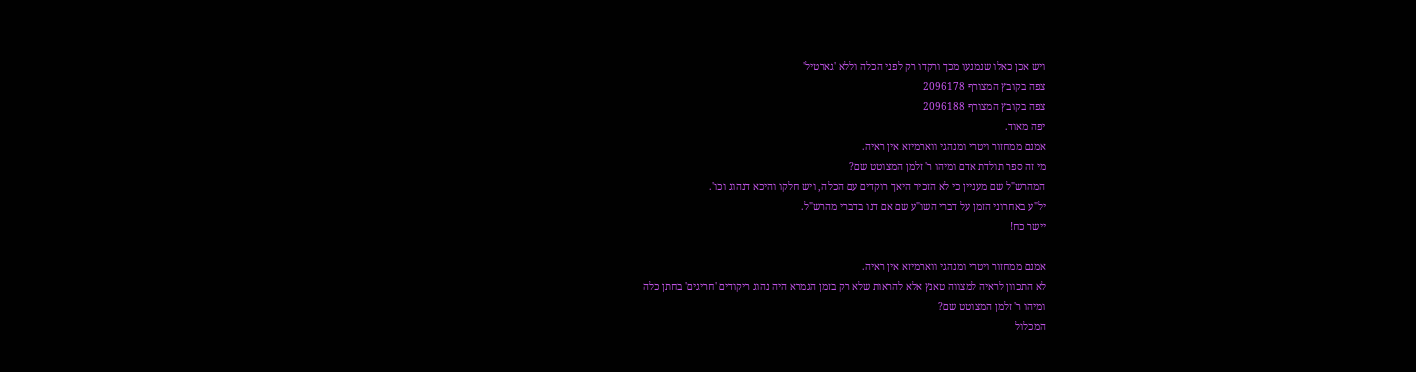ויש אכן כאלו שנמנעו מכך ורקדו רק לפני הכלה וללא 'גארטיל'
צפה בקובץ המצורף 2096178
צפה בקובץ המצורף 2096188
יפה מאוד.
אמנם ממחזור ויטרי ומנהגי ווארמיזא אין ראיה.
מי זה ספר תולדת אדם ומיהו ר' זלמן המצוטט שם?
המהרש"ל שם מעניין כי לא הזכיר היאך רוקדים עם הכלה, ויש חלקו והיכא דנהוג וכו'.
יל"ע באחרוני הזמן על דברי השו"ע שם אם דנו בדברי מהרש"ל.
יישר כח!

אמנם ממחזור ויטרי ומנהגי ווארמיזא אין ראיה.
לא התכוון לראיה למצווה טאנץ אלא להראות שלא רק בזמן הגמרא היה נהוג ריקודים 'חריגים' בחתן כלה
ומיהו ר' זלמן המצוטט שם?
המכלול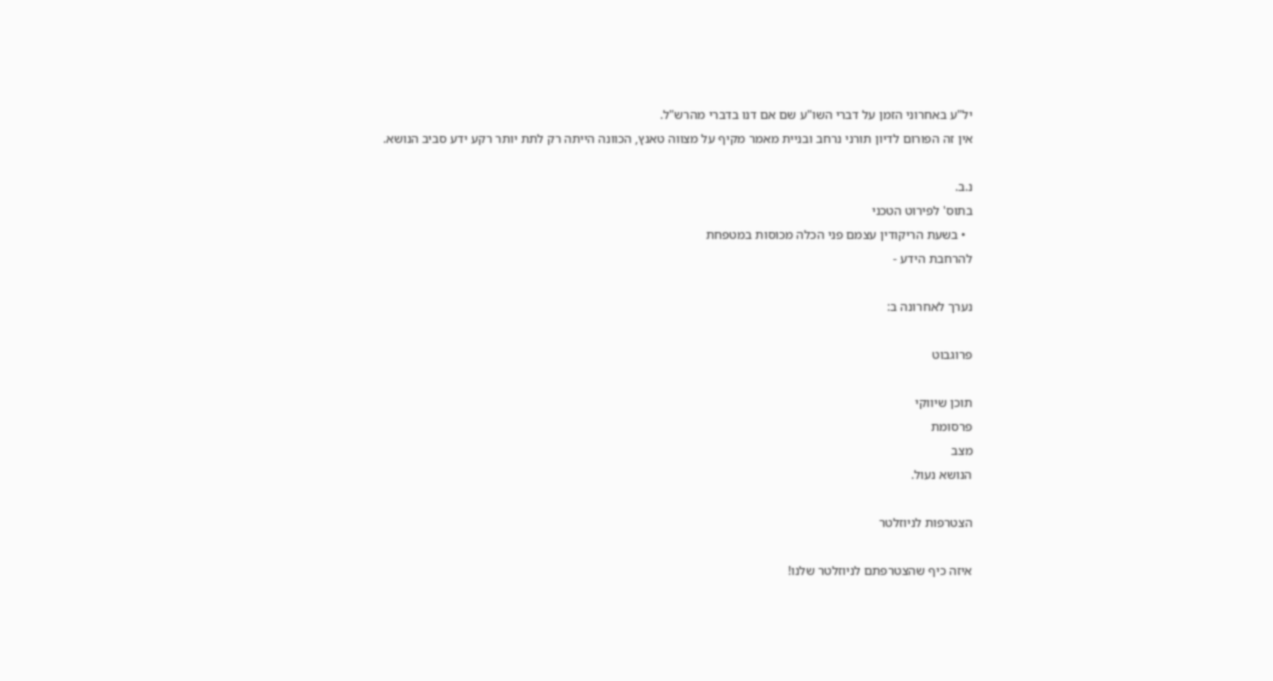יל"ע באחרוני הזמן על דברי השו"ע שם אם דנו בדברי מהרש"ל.
אין זה הפורום לדיון תורני נרחב ובניית מאמר מקיף על מצווה טאנץ, הכוונה הייתה רק לתת יותר רקע ידע סביב הנושא.

נ.ב.
בתוס' לפירוט הטכני
  • בשעת הריקודין עצמם פני הכלה מכוסות במטפחת
להרחבת הידע -

נערך לאחרונה ב:

פרוגבוט

תוכן שיווקי
פרסומת
מצב
הנושא נעול.

הצטרפות לניוזלטר

איזה כיף שהצטרפתם לניוזלטר שלנו!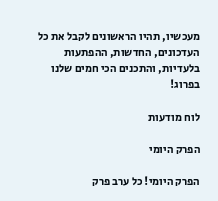מעכשיו, תהיו הראשונים לקבל את כל העדכונים, החדשות, ההפתעות בלעדיות, והתכנים הכי חמים שלנו בפרוג!

לוח מודעות

הפרק היומי

הפרק היומי! כל ערב פרק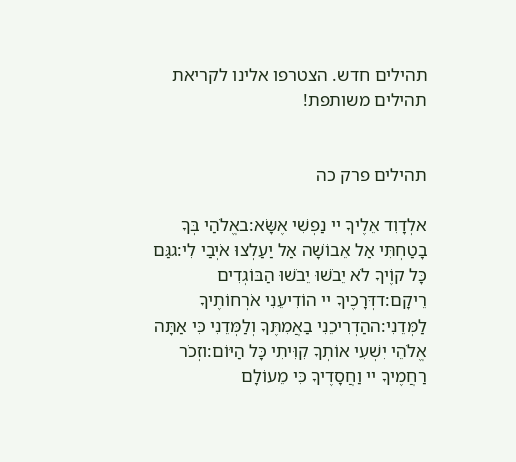תהילים חדש. הצטרפו אלינו לקריאת תהילים משותפת!


תהילים פרק כה

אלְדָוִד אֵלֶיךָ יי נַפְשִׁי אֶשָּׂא:באֱלֹהַי בְּךָ בָטַחְתִּי אַל אֵבוֹשָׁה אַל יַעַלְצוּ אֹיְבַי לִי:גגַּם כָּל קוֶֹיךָ לֹא יֵבֹשׁוּ יֵבֹשׁוּ הַבּוֹגְדִים רֵיקָם:דדְּרָכֶיךָ יי הוֹדִיעֵנִי אֹרְחוֹתֶיךָ לַמְּדֵנִי:ההַדְרִיכֵנִי בַאֲמִתֶּךָ וְלַמְּדֵנִי כִּי אַתָּה אֱלֹהֵי יִשְׁעִי אוֹתְךָ קִוִּיתִי כָּל הַיּוֹם:וזְכֹר רַחֲמֶיךָ יי וַחֲסָדֶיךָ כִּי מֵעוֹלָם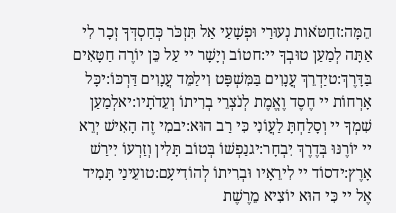הֵמָּה:זחַטֹּאות נְעוּרַי וּפְשָׁעַי אַל תִּזְכֹּר כְּחַסְדְּךָ זְכָר לִי אַתָּה לְמַעַן טוּבְךָ יי:חטוֹב וְיָשָׁר יי עַל כֵּן יוֹרֶה חַטָּאִים בַּדָּרֶךְ:טיַדְרֵךְ עֲנָוִים בַּמִּשְׁפָּט וִילַמֵּד עֲנָוִים דַּרְכּוֹ:יכָּל אָרְחוֹת יי חֶסֶד וֶאֱמֶת לְנֹצְרֵי בְרִיתוֹ וְעֵדֹתָיו:יאלְמַעַן שִׁמְךָ יי וְסָלַחְתָּ לַעֲוֹנִי כִּי רַב הוּא:יבמִי זֶה הָאִישׁ יְרֵא יי יוֹרֶנּוּ בְּדֶרֶךְ יִבְחָר:יגנַפְשׁוֹ בְּטוֹב תָּלִין וְזַרְעוֹ יִירַשׁ אָרֶץ:ידסוֹד יי לִירֵאָיו וּבְרִיתוֹ לְהוֹדִיעָם:טועֵינַי תָּמִיד אֶל יי כִּי הוּא יוֹצִיא מֵרֶשֶׁת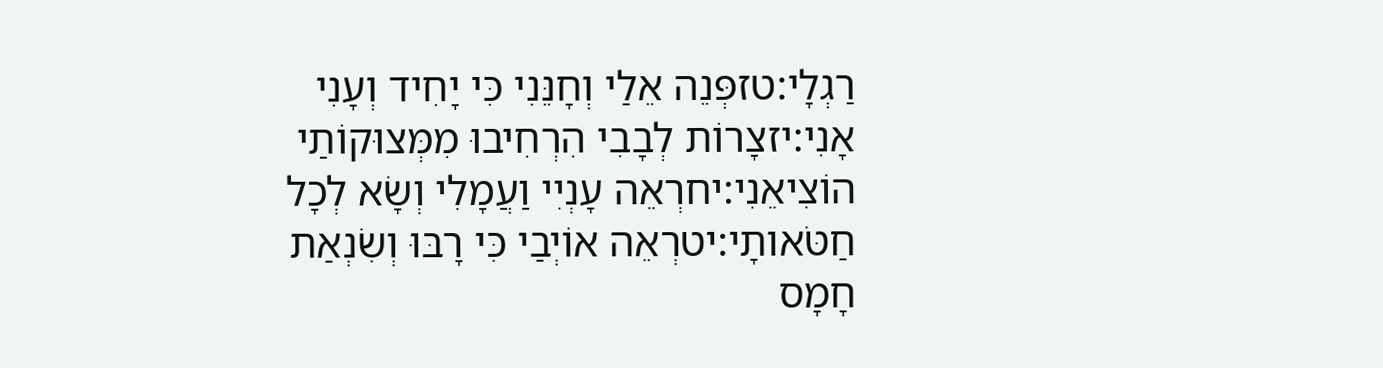רַגְלָי:טזפְּנֵה אֵלַי וְחָנֵּנִי כִּי יָחִיד וְעָנִי אָנִי:יזצָרוֹת לְבָבִי הִרְחִיבוּ מִמְּצוּקוֹתַי הוֹצִיאֵנִי:יחרְאֵה עָנְיִי וַעֲמָלִי וְשָׂא לְכָל חַטֹּאותָי:יטרְאֵה אוֹיְבַי כִּי רָבּוּ וְשִׂנְאַת חָמָס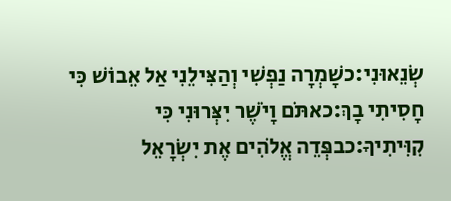שְׂנֵאוּנִי:כשָׁמְרָה נַפְשִׁי וְהַצִּילֵנִי אַל אֵבוֹשׁ כִּי חָסִיתִי בָךְ:כאתֹּם וָיֹשֶׁר יִצְּרוּנִי כִּי קִוִּיתִיךָ:כבפְּדֵה אֱלֹהִים אֶת יִשְׂרָאֵל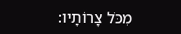מִכֹּל צָרוֹתָיו: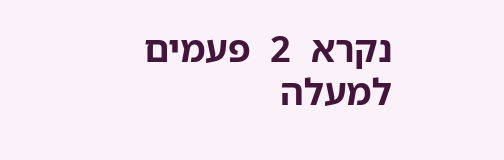נקרא  2  פעמים
למעלה